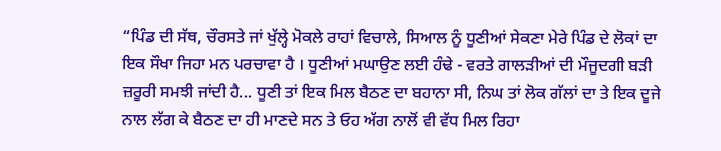“ਪਿੰਡ ਦੀ ਸੱਥ, ਚੌਰਸਤੇ ਜਾਂ ਖੁੱਲ੍ਹੇ ਮੋਕਲੇ ਰਾਹਾਂ ਵਿਚਾਲੇ, ਸਿਆਲ ਨੂੰ ਧੂਣੀਆਂ ਸੇਕਣਾ ਮੇਰੇ ਪਿੰਡ ਦੇ ਲੋਕਾਂ ਦਾ ਇਕ ਸੌਖਾ ਜਿਹਾ ਮਨ ਪਰਚਾਵਾ ਹੈ । ਧੂਣੀਆਂ ਮਘਾਉਣ ਲਈ ਹੰਢੇ - ਵਰਤੇ ਗਾਲੜੀਆਂ ਦੀ ਮੌਜੂਦਗੀ ਬੜੀ ਜ਼ਰੂਰੀ ਸਮਝੀ ਜਾਂਦੀ ਹੈ... ਧੂਣੀ ਤਾਂ ਇਕ ਮਿਲ ਬੈਠਣ ਦਾ ਬਹਾਨਾ ਸੀ, ਨਿਘ ਤਾਂ ਲੋਕ ਗੱਲਾਂ ਦਾ ਤੇ ਇਕ ਦੂਜੇ ਨਾਲ ਲੱਗ ਕੇ ਬੈਠਣ ਦਾ ਹੀ ਮਾਣਦੇ ਸਨ ਤੇ ਓਹ ਅੱਗ ਨਾਲੋਂ ਵੀ ਵੱਧ ਮਿਲ ਰਿਹਾ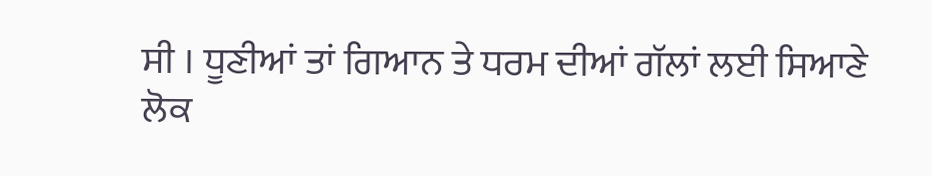ਸੀ । ਧੂਣੀਆਂ ਤਾਂ ਗਿਆਨ ਤੇ ਧਰਮ ਦੀਆਂ ਗੱਲਾਂ ਲਈ ਸਿਆਣੇ ਲੋਕ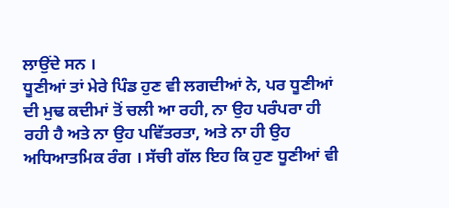ਲਾਉਂਦੇ ਸਨ ।
ਧੂਣੀਆਂ ਤਾਂ ਮੇਰੇ ਪਿੰਡ ਹੁਣ ਵੀ ਲਗਦੀਆਂ ਨੇ, ਪਰ ਧੂਣੀਆਂ ਦੀ ਮੁਢ ਕਦੀਮਾਂ ਤੋਂ ਚਲੀ ਆ ਰਹੀ, ਨਾ ਉਹ ਪਰੰਪਰਾ ਹੀ ਰਹੀ ਹੈ ਅਤੇ ਨਾ ਉਹ ਪਵਿੱਤਰਤਾ, ਅਤੇ ਨਾ ਹੀ ਉਹ ਅਧਿਆਤਮਿਕ ਰੰਗ । ਸੱਚੀ ਗੱਲ ਇਹ ਕਿ ਹੁਣ ਧੂਣੀਆਂ ਵੀ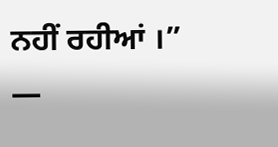ਨਹੀਂ ਰਹੀਆਂ ।”
―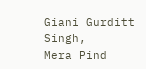Giani Gurditt Singh,
Mera Pind